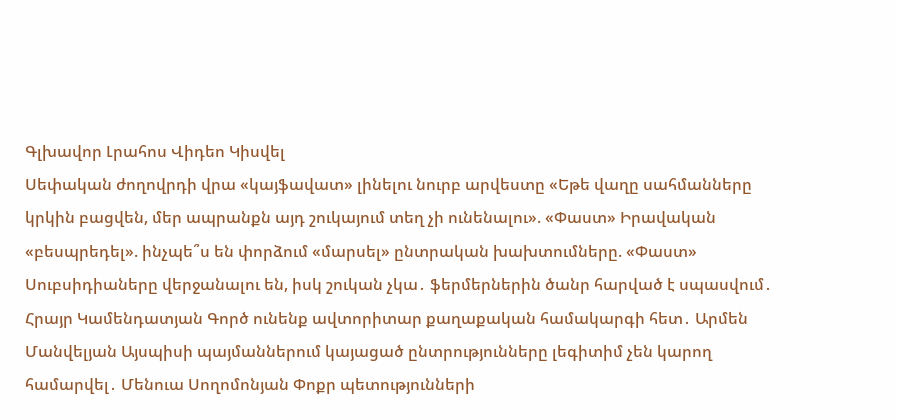Գլխավոր Լրահոս Վիդեո Կիսվել
Սեփական ժողովրդի վրա «կայֆավատ» լինելու նուրբ արվեստը «Եթե վաղը սահմանները կրկին բացվեն, մեր ապրանքն այդ շուկայում տեղ չի ունենալու». «Փաստ» Իրավական «բեսպրեդել». ինչպե՞ս են փորձում «մարսել» ընտրական խախտումները. «Փաստ» Սուբսիդիաները վերջանալու են, իսկ շուկան չկա․ ֆերմերներին ծանր հարված է սպասվում․ Հրայր Կամենդատյան Գործ ունենք ավտորիտար քաղաքական համակարգի հետ․ Արմեն Մանվելյան Այսպիսի պայմաններում կայացած ընտրությունները լեգիտիմ չեն կարող համարվել․ Մենուա Սողոմոնյան Փոքր պետությունների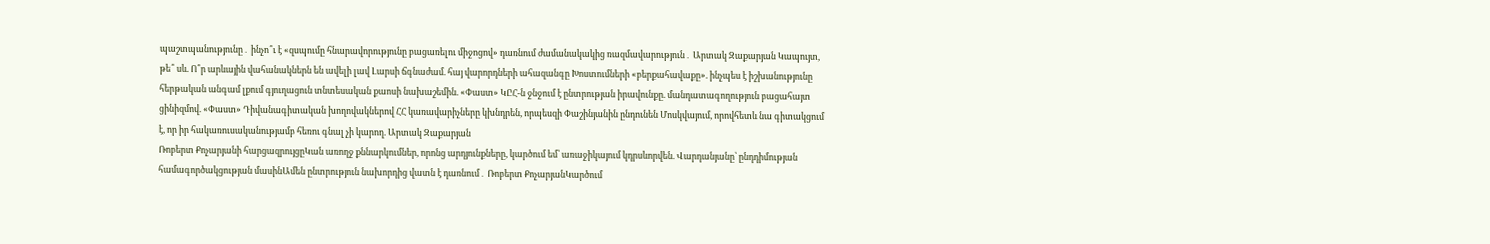պաշտպանությունը․ ինչո՞ւ է «զսպումը հնարավորությունը բացառելու միջոցով» դառնում ժամանակակից ռազմավարություն․ Արտակ Զաքարյան Կապույտ, թե՞ սև. Ո՞ր արևային վահանակներն են ավելի լավ Լարսի ճգնաժամ. հայ վարորդների ահազանգը Խոստումների «բերքահավաքը». ինչպես է իշխանությունը հերթական անգամ լքում գյուղացուն տնտեսական քաոսի նախաշեմին. «Փաստ» ԿԸՀ-ն ջնջում է ընտրության իրավունքը. մանդատագողություն բացահայտ ցինիզմով. «Փաստ» Դիվանագիտական խողովակներով ՀՀ կառավարիչները կխնդրեն, որպեսզի Փաշինյանին ընդունեն Մոսկվայում, որովհետև նա գիտակցում է, որ իր հակառուսականությամբ հեռու գնալ չի կարող. Արտակ Զաքարյան
Ռոբերտ Քոչարյանի հարցազրույցըԿան առողջ քննարկումներ, որոնց արդյունքները, կարծում եմ՝ առաջիկայում կդրսևորվեն. Վարդանյանը՝ ընդդիմության համագործակցության մասինԱմեն ընտրություն նախորդից վատն է դառնում․ Ռոբերտ ՔոչարյանԿարծում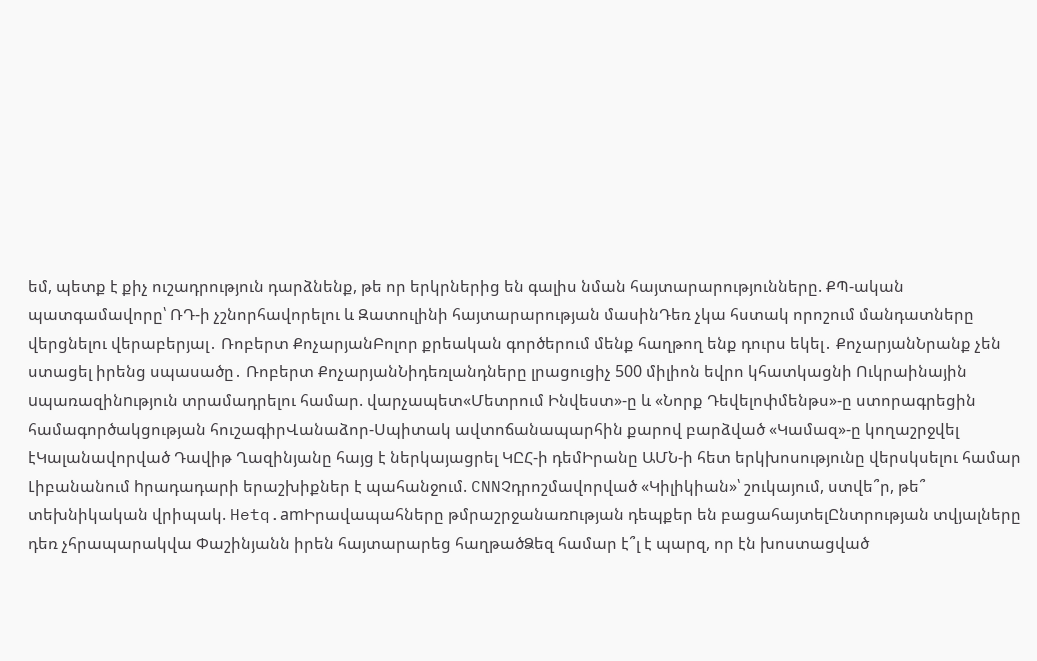եմ, պետք է քիչ ուշադրություն դարձնենք, թե որ երկրներից են գալիս նման հայտարարությունները. ՔՊ-ական պատգամավորը՝ ՌԴ-ի չշնորհավորելու և Զատուլինի հայտարարության մասինԴեռ չկա հստակ որոշում մանդատները վերցնելու վերաբերյալ․ Ռոբերտ ՔոչարյանԲոլոր քրեական գործերում մենք հաղթող ենք դուրս եկել․ ՔոչարյանՆրանք չեն ստացել իրենց սպասածը․ Ռոբերտ ՔոչարյանՆիդեռլանդները լրացուցիչ 500 միլիոն եվրո կհատկացնի Ուկրաինային uպառազինnւթյուն տրամադրելու համար. վարչապետ«Մետրում Ինվեստ»-ը և «Նորք Դեվելոփմենթս»-ը ստորագրեցին համագործակցության հուշագիրՎանաձոր-Սպիտակ ավտոճանապարհին քարով բարձված «Կամազ»-ը կողաշրջվել էԿալանավորված Դավիթ Ղազինյանը հայց է ներկայացրել ԿԸՀ-ի դեմԻրանը ԱՄՆ-ի հետ երկխոսությունը վերսկսելու համար Լիբանանում hրադադարի երաշխիքներ է պահանջում. CNNՉդրոշմավորված «Կիլիկիան»՝ շուկայում, ստվե՞ր, թե՞ տեխնիկական վրիպակ. Hetq.amԻրավապահները թմրաշրջանառnւթյան դեպքեր են բացահայտելԸնտրության տվյալները դեռ չհրապարակվա Փաշինյանն իրեն հայտարարեց հաղթածՁեզ համար է՞լ է պարզ, որ էն խոստացված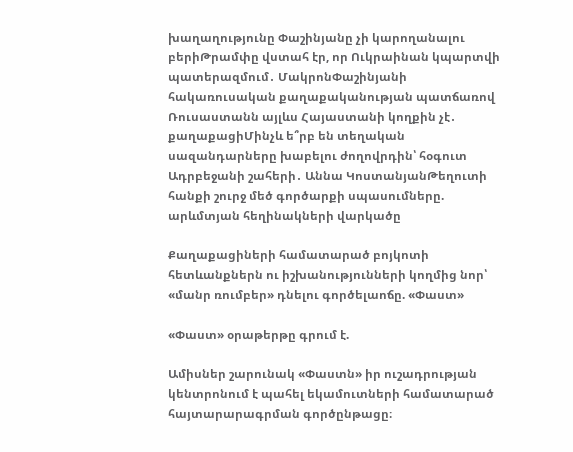խաղաղությունը Փաշինյանը չի կարողանալու բերիԹրամփը վստահ էր, որ Ուկրաինան կպարտվի պատերազմում․ ՄակրոնՓաշինյանի հակառուսական քաղաքականության պատճառով Ռուսաստանն այլևս Հայաստանի կողքին չէ․ քաղաքացիՄինչև ե՞րբ են տեղական սազանդարները խաբելու ժողովրդին՝ հօգուտ Ադրբեջանի շահերի․ Աննա ԿոստանյանԹեղուտի հանքի շուրջ մեծ գործարքի սպասումները. արևմտյան հեղինակների վարկածը

Քաղաքացիների համատարած բոյկոտի հետևանքներն ու իշխանությունների կողմից նոր՝ «մանր ռումբեր» դնելու գործելաոճը. «Փաստ»

«Փաստ» օրաթերթը գրում է.

Ամիսներ շարունակ «Փաստն» իր ուշադրության կենտրոնում է պահել եկամուտների համատարած հայտարարագրման գործընթացը։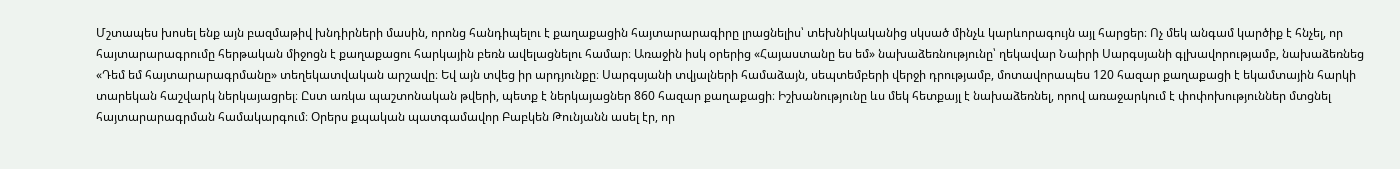Մշտապես խոսել ենք այն բազմաթիվ խնդիրների մասին, որոնց հանդիպելու է քաղաքացին հայտարարագիրը լրացնելիս՝ տեխնիկականից սկսած մինչև կարևորագույն այլ հարցեր։ Ոչ մեկ անգամ կարծիք է հնչել, որ հայտարարագրումը հերթական միջոցն է քաղաքացու հարկային բեռն ավելացնելու համար։ Առաջին իսկ օրերից «Հայաստանը ես եմ» նախաձեռնությունը՝ ղեկավար Նաիրի Սարգսյանի գլխավորությամբ, նախաձեռնեց «Դեմ եմ հայտարարագրմանը» տեղեկատվական արշավը։ Եվ այն տվեց իր արդյունքը։ Սարգսյանի տվյալների համաձայն, սեպտեմբերի վերջի դրությամբ, մոտավորապես 120 հազար քաղաքացի է եկամտային հարկի տարեկան հաշվարկ ներկայացրել։ Ըստ առկա պաշտոնական թվերի, պետք է ներկայացներ 860 հազար քաղաքացի։ Իշխանությունը ևս մեկ հետքայլ է նախաձեռնել, որով առաջարկում է փոփոխություններ մտցնել հայտարարագրման համակարգում։ Օրերս քպական պատգամավոր Բաբկեն Թունյանն ասել էր, որ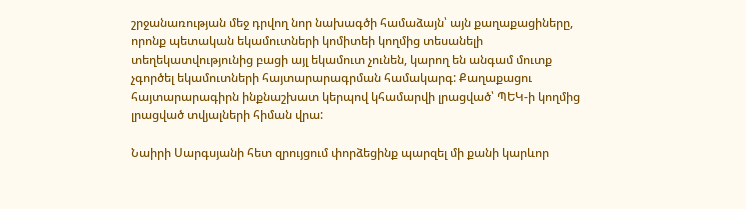շրջանառության մեջ դրվող նոր նախագծի համաձայն՝ այն քաղաքացիները, որոնք պետական եկամուտների կոմիտեի կողմից տեսանելի տեղեկատվությունից բացի այլ եկամուտ չունեն, կարող են անգամ մուտք չգործել եկամուտների հայտարարագրման համակարգ: Քաղաքացու հայտարարագիրն ինքնաշխատ կերպով կհամարվի լրացված՝ ՊԵԿ-ի կողմից լրացված տվյալների հիման վրա:

Նաիրի Սարգսյանի հետ զրույցում փորձեցինք պարզել մի քանի կարևոր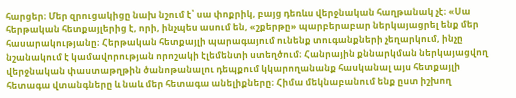հարցեր։ Մեր զրուցակիցը նախ նշում է՝ սա փոքրիկ, բայց դեռևս վերջնական հաղթանակ չէ։ «Սա հերթական հետքայլերից է, որի, ինչպես ասում են, «շքերթը» պարբերաբար ներկայացրել ենք մեր հասարակությանը։ Հերթական հետքայլի պարագայում ունենք տուգանքների չեղարկում, ինչը նշանակում է կամավորության որոշակի էլեմենտի ստեղծում։ Հանրային քննարկման ներկայացվող վերջնական փաստաթղթին ծանոթանալու դեպքում կկարողանանք հասկանալ այս հետքայլի հետագա վտանգները և նաև մեր հետագա անելիքները։ Հիմա մեկնաբանում ենք ըստ իշխող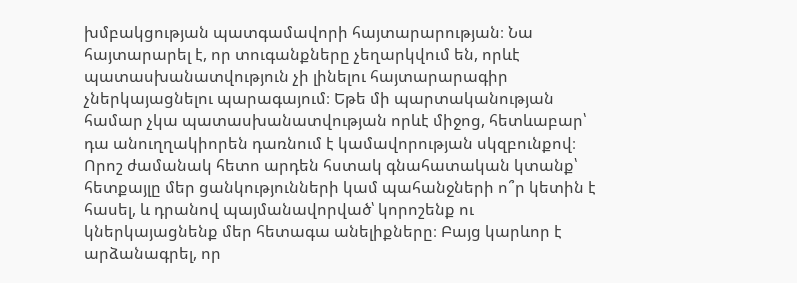խմբակցության պատգամավորի հայտարարության։ Նա հայտարարել է, որ տուգանքները չեղարկվում են, որևէ պատասխանատվություն չի լինելու հայտարարագիր չներկայացնելու պարագայում։ Եթե մի պարտականության համար չկա պատասխանատվության որևէ միջոց, հետևաբար՝ դա անուղղակիորեն դառնում է կամավորության սկզբունքով։ Որոշ ժամանակ հետո արդեն հստակ գնահատական կտանք՝ հետքայլը մեր ցանկությունների կամ պահանջների ո՞ր կետին է հասել, և դրանով պայմանավորված՝ կորոշենք ու կներկայացնենք մեր հետագա անելիքները։ Բայց կարևոր է արձանագրել, որ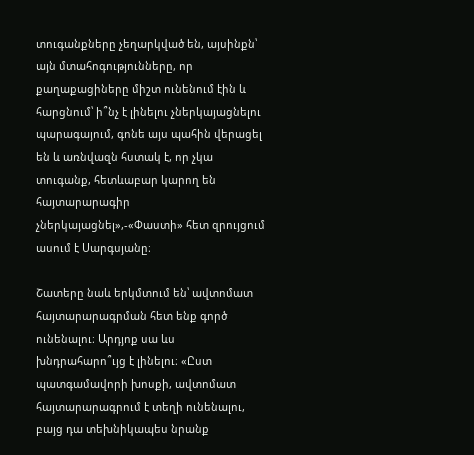տուգանքները չեղարկված են, այսինքն՝ այն մտահոգությունները, որ քաղաքացիները միշտ ունենում էին և հարցնում՝ ի՞նչ է լինելու չներկայացնելու պարագայում, գոնե այս պահին վերացել են և առնվազն հստակ է, որ չկա տուգանք, հետևաբար կարող են հայտարարագիր չներկայացնել»,-«Փաստի» հետ զրույցում ասում է Սարգսյանը։

Շատերը նաև երկմտում են՝ ավտոմատ հայտարարագրման հետ ենք գործ ունենալու։ Արդյոք սա ևս խնդրահարո՞ւյց է լինելու։ «Ըստ պատգամավորի խոսքի, ավտոմատ հայտարարագրում է տեղի ունենալու, բայց դա տեխնիկապես նրանք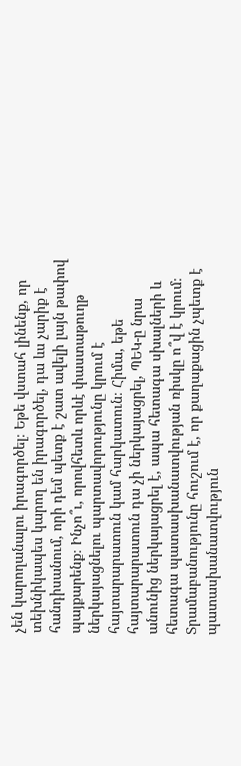չեն կարողանալու իրագործել։ Եթե վստահ լինենք, որ տեխնիկապես կարող են իրագործել, դա ևս չարիք է հանդիսանում, որի դեմ պետք է շատ ավելի լայն թափով պայքարենք։ Ինչո՞ւ, որովհետև որևէ փաստաթուղթ ներկայացնելու պարտավորությունը կրում է հայտարարատուն կամ հարկատուն։ Հիմա, եթե հայտարարատուն դա չի ներկայացրել, ՊԵԿ-ը նրա անունից ներկայացրել է, ապա հետագա սխալների և հետագա պատասխանատվության ռիսկը ո՞վ է կրում։ Տրամաբանությունը հուշում է, որ քաղաքացին չպետք է պատասխանատվություն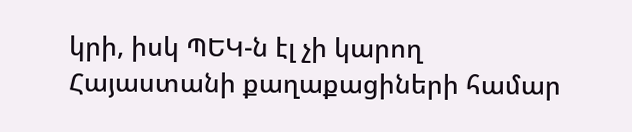կրի, իսկ ՊԵԿ-ն էլ չի կարող Հայաստանի քաղաքացիների համար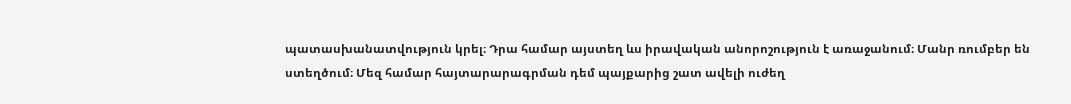պատասխանատվություն կրել։ Դրա համար այստեղ ևս իրավական անորոշություն է առաջանում։ Մանր ռումբեր են ստեղծում։ Մեզ համար հայտարարագրման դեմ պայքարից շատ ավելի ուժեղ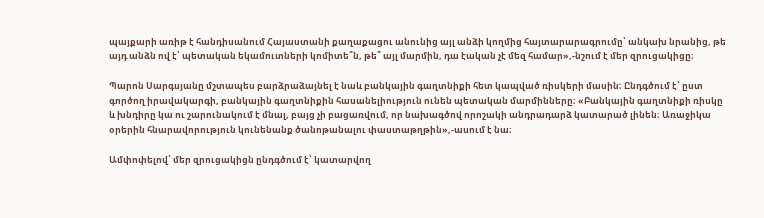պայքարի առիթ է հանդիսանում Հայաստանի քաղաքացու անունից այլ անձի կողմից հայտարարագրումը՝ անկախ նրանից, թե այդ անձն ով է՝ պետական եկամուտների կոմիտե՞ն, թե՞ այլ մարմին, դա էական չէ մեզ համար»,-նշում է մեր զրուցակիցը։

Պարոն Սարգսյանը մշտապես բարձրաձայնել է նաև բանկային գաղտնիքի հետ կապված ռիսկերի մասին։ Ընդգծում է՝ ըստ գործող իրավակարգի, բանկային գաղտնիքին հասանելիություն ունեն պետական մարմինները։ «Բանկային գաղտնիքի ռիսկը և խնդիրը կա ու շարունակում է մնալ, բայց չի բացառվում, որ նախագծով որոշակի անդրադարձ կատարած լինեն։ Առաջիկա օրերին հնարավորություն կունենանք ծանոթանալու փաստաթղթին»,-ասում է նա։

Ամփոփելով՝ մեր զրուցակիցն ընդգծում է՝ կատարվող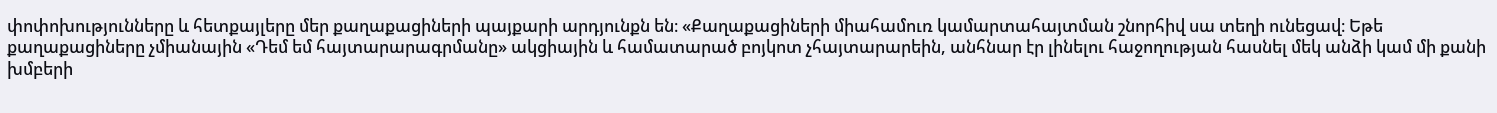փոփոխությունները և հետքայլերը մեր քաղաքացիների պայքարի արդյունքն են։ «Քաղաքացիների միահամուռ կամարտահայտման շնորհիվ սա տեղի ունեցավ։ Եթե քաղաքացիները չմիանային «Դեմ եմ հայտարարագրմանը» ակցիային և համատարած բոյկոտ չհայտարարեին, անհնար էր լինելու հաջողության հասնել մեկ անձի կամ մի քանի խմբերի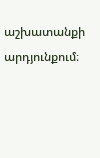աշխատանքի արդյունքում։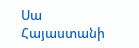Սա Հայաստանի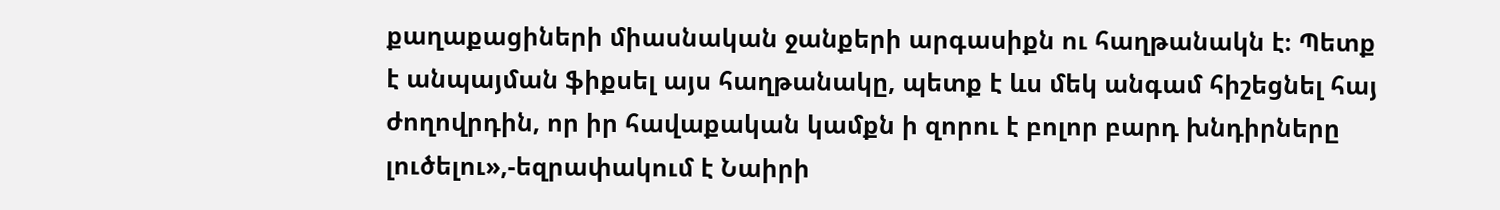քաղաքացիների միասնական ջանքերի արգասիքն ու հաղթանակն է։ Պետք է անպայման ֆիքսել այս հաղթանակը, պետք է ևս մեկ անգամ հիշեցնել հայ ժողովրդին, որ իր հավաքական կամքն ի զորու է բոլոր բարդ խնդիրները լուծելու»,-եզրափակում է Նաիրի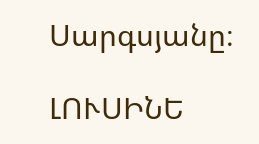Սարգսյանը։

ԼՈՒՍԻՆԵ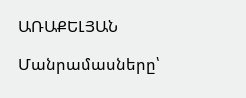ԱՌԱՔԵԼՅԱՆ

Մանրամասները՝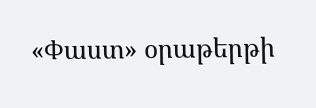«Փաստ» օրաթերթի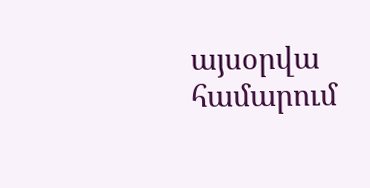այսօրվա համարում